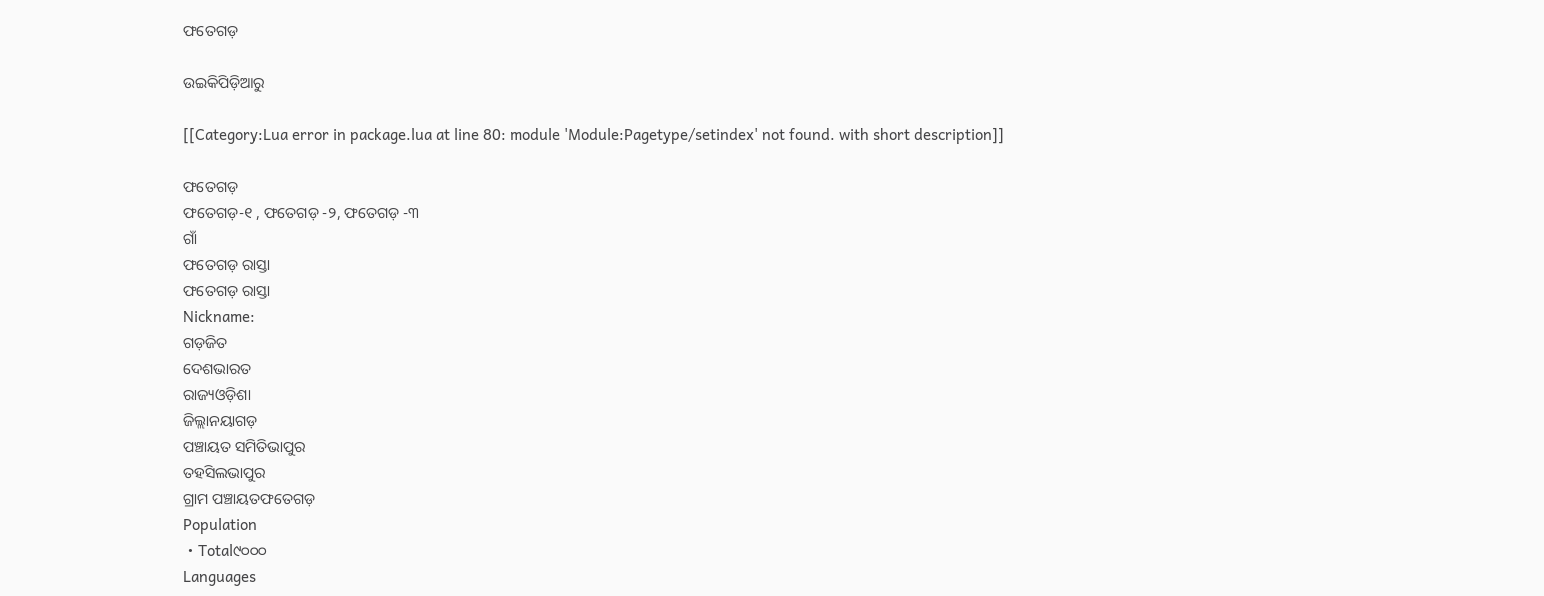ଫତେଗଡ଼

ଉଇକିପିଡ଼ିଆ‌ରୁ

[[Category:Lua error in package.lua at line 80: module 'Module:Pagetype/setindex' not found. with short description]]

ଫତେଗଡ଼
ଫତେଗଡ଼-୧ , ଫତେଗଡ଼ -୨, ଫତେଗଡ଼ -୩
ଗାଁ
ଫତେଗଡ଼ ରାସ୍ତା
ଫତେଗଡ଼ ରାସ୍ତା
Nickname:
ଗଡ଼ଜିତ
ଦେଶଭାରତ
ରାଜ୍ୟଓଡ଼ିଶା
ଜିଲ୍ଲାନୟାଗଡ଼
ପଞ୍ଚାୟତ ସମିତିଭାପୁର
ତହସିଲଭାପୁର
ଗ୍ରାମ ପଞ୍ଚାୟତଫତେଗଡ଼
Population
 • Total୯୦୦୦
Languages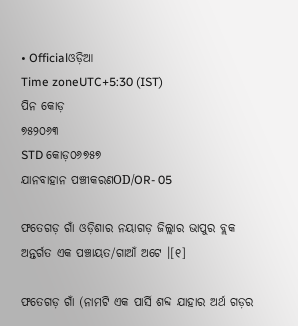• Officialଓଡ଼ିଆ
Time zoneUTC+5:30 (IST)
ପିନ କୋଡ଼
୭୫୨୦୬୩
STD କୋଡ଼୦୬୭୫୭
ଯାନବାହାନ ପଞ୍ଚୀକରଣOD/OR- 05

ଫତେଗଡ଼ ଗାଁ ଓଡ଼ିଶାର ନୟାଗଡ଼ ଜିଲ୍ଲାର ଭାପୁର ବ୍ଲକ ଅନ୍ତର୍ଗତ ଏକ ପଞ୍ଚାୟତ/ଗାଆଁ ଅଟେ ।[୧]

ଫତେଗଡ଼ ଗାଁ (ନାମଟି ଏକ ପାର୍ସି ଶବ୍ଦ ଯାହାର ଅର୍ଥ ଗଡ଼ର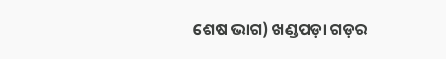ଶେଷ ଭାଗ) ଖଣ୍ଡପଡ଼ା ଗଡ଼ର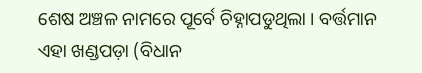ଶେଷ ଅଞ୍ଚଳ ନାମରେ ପୂର୍ବେ ଚିହ୍ନାପଡୁଥିଲା । ବର୍ତ୍ତମାନ ଏହା ଖଣ୍ଡପଡ଼ା (ବିଧାନ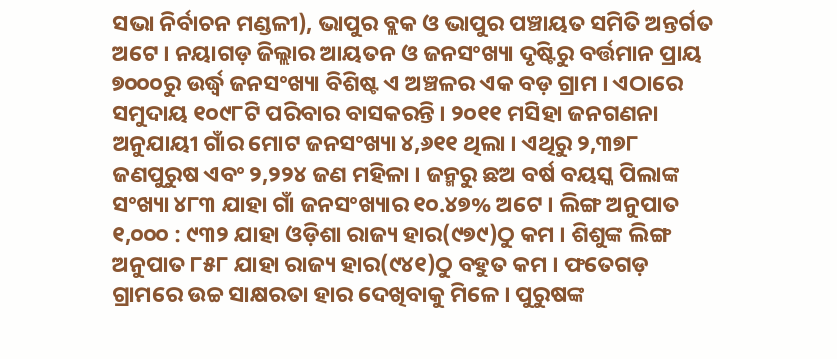ସଭା ନିର୍ବାଚନ ମଣ୍ଡଳୀ), ଭାପୁର ବ୍ଲକ ଓ ଭାପୁର ପଞ୍ଚାୟତ ସମିତି ଅନ୍ତର୍ଗତ ଅଟେ । ନୟାଗଡ଼ ଜିଲ୍ଲାର ଆୟତନ ଓ ଜନସଂଖ୍ୟା ଦୃଷ୍ଟିରୁ ବର୍ତ୍ତମାନ ପ୍ରାୟ ୭୦୦୦ରୁ ଉର୍ଦ୍ଧ୍ୱ ଜନସଂଖ୍ୟା ବିଶିଷ୍ଟ ଏ ଅଞ୍ଚଳର ଏକ ବଡ଼ ଗ୍ରାମ । ଏଠାରେ ସମୁଦାୟ ୧୦୯୮ଟି ପରିବାର ବାସକରନ୍ତି । ୨୦୧୧ ମସିହା ଜନଗଣନା ଅନୁଯାୟୀ ଗାଁର ମୋଟ ଜନସଂଖ୍ୟା ୪,୬୧୧ ଥିଲା । ଏଥିରୁ ୨,୩୭୮ ଜଣପୁରୁଷ ଏବଂ ୨,୨୨୪ ଜଣ ମହିଳା । ଜନ୍ମରୁ ଛଅ ବର୍ଷ ବୟସ୍କ ପିଲାଙ୍କ ସଂଖ୍ୟା ୪୮୩ ଯାହା ଗାଁ ଜନସଂଖ୍ୟାର ୧୦.୪୭% ଅଟେ । ଲିଙ୍ଗ ଅନୁପାତ ୧,୦୦୦ : ୯୩୨ ଯାହା ଓଡ଼ିଶା ରାଜ୍ୟ ହାର(୯୭୯)ଠୁ କମ । ଶିଶୁଙ୍କ ଲିଙ୍ଗ ଅନୁପାତ ୮୫୮ ଯାହା ରାଜ୍ୟ ହାର(୯୪୧)ଠୁ ବହୁତ କମ । ଫତେଗଡ଼ ଗ୍ରାମରେ ଉଚ୍ଚ ସାକ୍ଷରତା ହାର ଦେଖିବାକୁ ମିଳେ । ପୁରୁଷଙ୍କ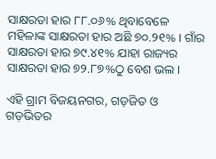ସାକ୍ଷରତା ହାର ୮୮.୦୬% ଥିବାବେଳେ ମହିଳାଙ୍କ ସାକ୍ଷରତା ହାର ଅଛି ୭୦.୨୧% । ଗାଁର ସାକ୍ଷରତା ହାର ୭୯.୪୧% ଯାହା ରାଜ୍ୟର ସାକ୍ଷରତା ହାର ୭୨.୮୭%ଠୁ ବେଶ ଭଲ ।

ଏହି ଗ୍ରାମ ବିଜୟନଗର, ଗଡ଼ଜିତ ଓ ଗଡ଼ଭିତର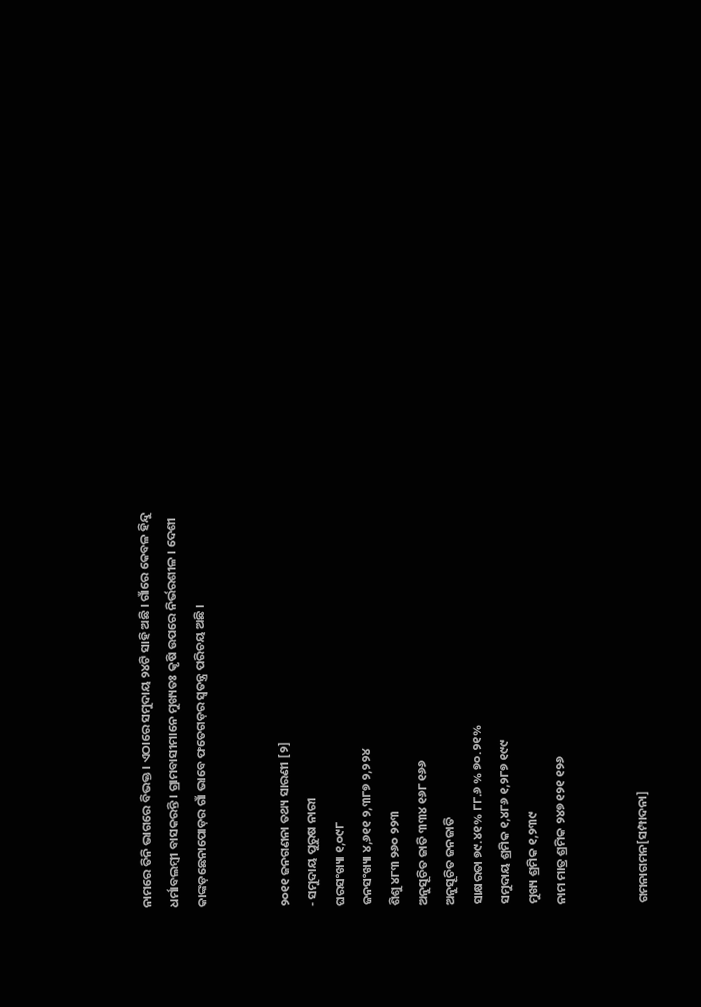ନାମରେ ତିନି ଭାଗରେ ବିଭକ୍ତ । ଏଠାରେ ସମୁଦାୟ ୨୪ଟି ସାହି ଅଛି । ଗାଁରେ କେବଳ ହିନ୍ଦୁ ଧର୍ମାବଲମ୍ବୀ ବାସକରନ୍ତି । ଗ୍ରାମବାସୀମାନେ ମୁଖ୍ୟତଃ କୃଷି ଉପରେ ନିର୍ଭରଶୀଳ । ଦେଶୀ କାଙ୍କଡ଼ଛେନାପୋଡ଼ର ଗାଁ ଭାବେ ଫତେଗଡ଼ର ସ୍ୱତନ୍ତ୍ର ପରିଚୟ ଅଛି ।


୨୦୧୧ ଜନଗଣନା ତଥ୍ୟ ସାରଣୀ [୨]
- ସମୁଦାୟ ପୁରୁଷ ନାରୀ
ଘରସଂଖ୍ୟା ୧,୦୯୮
ଜନସଂଖ୍ୟା ୪,୬୧୧ ୨,୩୮୭ ୨,୨୨୪
ଶିଶୁ ୪୮୩ ୨୬୦ ୨୨୩
ଅନୁସୂଚିତ ଜାତି ୩୩୪ ୧୬୮ ୧୬୬
ଅନୁସୂଚିତ ଜନଜାତି
ସାକ୍ଷରତା ୭୯.୪୧% ୮୮.୬ % ୭୦.୨୧%
ସମୁଦାୟ ଶ୍ରମିକ ୧,୪୮୬ ୧,୨୮୭ ୧୯୯
ମୁଖ୍ୟ ଶ୍ରମିକ ୧,୨୩୯
ନାମ ମାତ୍ର ଶ୍ରମିକ ୨୪୭ ୧୨୧ ୧୨୬


ଗମନାଗମନ[ସମ୍ପାଦନା]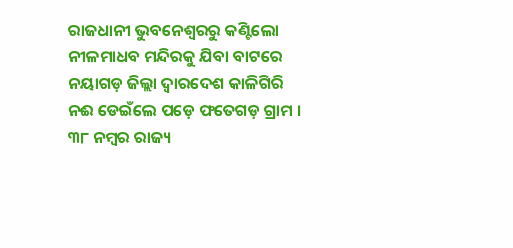ରାଜଧାନୀ ଭୁବନେଶ୍ୱରରୁ କଣ୍ଟିଲୋ ନୀଳମାଧବ ମନ୍ଦିରକୁ ଯିବା ବାଟରେ ନୟାଗଡ଼ ଜିଲ୍ଲା ଦ୍ୱାରଦେଶ କାଳିଗିରି ନଈ ଡେଇଁଲେ ପଡ଼େ ଫତେଗଡ଼ ଗ୍ରାମ । ୩୮ ନମ୍ବର ରାଜ୍ୟ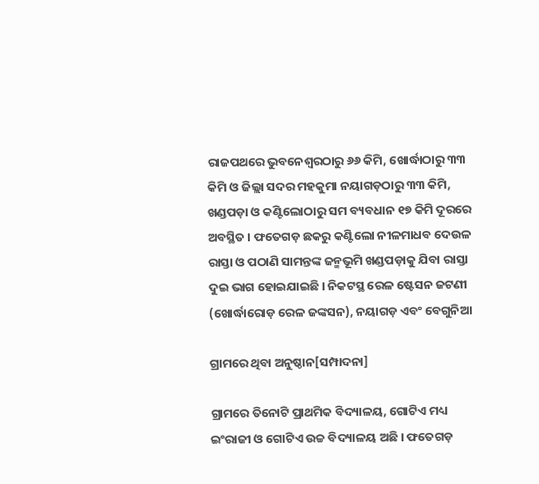ରାଜପଥରେ ଭୁବନେଶ୍ୱରଠାରୁ ୬୬ କିମି, ଖୋର୍ଦ୍ଧାଠାରୁ ୩୩ କିମି ଓ ଜିଲ୍ଲା ସଦର ମହକୁମା ନୟାଗଡ଼ଠାରୁ ୩୩ କିମି, ଖଣ୍ଡପଡ଼ା ଓ କଣ୍ଟିଲୋଠାରୁ ସମ ବ୍ୟବଧାନ ୧୭ କିମି ଦୂରରେ ଅବସ୍ଥିତ । ଫତେଗଡ଼ ଛକରୁ କଣ୍ଟିଲୋ ନୀଳମାଧବ ଦେଉଳ ରାସ୍ତା ଓ ପଠାଣି ସାମନ୍ତଙ୍କ ଜନ୍ମଭୂମି ଖଣ୍ଡପଡ଼ାକୁ ଯିବା ରାସ୍ତା ଦୁଇ ଭାଗ ହୋଇଯାଇଛି । ନିକଟସ୍ଥ ରେଳ ଷ୍ଟେସନ ଜଟଣୀ (ଖୋର୍ଦ୍ଧାରୋଡ଼ ରେଳ ଜଙ୍କସନ), ନୟାଗଡ଼ ଏବଂ ବେଗୁନିଆ

ଗ୍ରାମରେ ଥିବା ଅନୁଷ୍ଠାନ[ସମ୍ପାଦନା]

ଗ୍ରାମରେ ତିନୋଟି ପ୍ରାଥମିକ ବିଦ୍ୟାଳୟ, ଗୋଟିଏ ମଧ୍ୟ ଇଂରାଜୀ ଓ ଗୋଟିଏ ଉଚ୍ଚ ବିଦ୍ୟାଳୟ ଅଛି । ଫତେଗଡ଼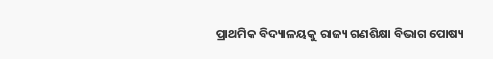ପ୍ରାଥମିକ ବିଦ୍ୟାଳୟକୁ ରାଜ୍ୟ ଗଣଶିକ୍ଷା ବିଭାଗ ପୋଷ୍ୟ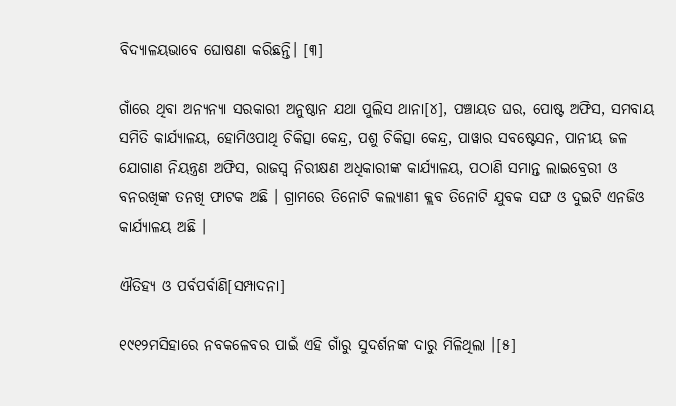ବିଦ୍ୟାଳୟଭାବେ ଘୋଷଣା କରିଛନ୍ତି। [୩]

ଗାଁରେ ଥିବା ଅନ୍ୟନ୍ୟା ସରକାରୀ ଅନୁଷ୍ଠାନ ଯଥା ପୁଲିସ ଥାନା[୪], ପଞ୍ଚାୟତ ଘର, ପୋଷ୍ଟ ଅଫିସ, ସମବାୟ ସମିତି କାର୍ଯ୍ୟାଳୟ, ହୋମିଓପାଥି ଚିକିତ୍ସା କେନ୍ଦ୍ର, ପଶୁ ଚିକିତ୍ସା କେନ୍ଦ୍ର, ପାୱାର ସବଷ୍ଟେସନ, ପାନୀୟ ଜଳ ଯୋଗାଣ ନିୟନ୍ତ୍ରଣ ଅଫିସ, ରାଜସ୍ୱ ନିରୀକ୍ଷଣ ଅଧିକାରୀଙ୍କ କାର୍ଯ୍ୟାଳୟ, ପଠାଣି ସମାନ୍ତ ଲାଇବ୍ରେରୀ ଓ ବନରଖିଙ୍କ ତନଖି ଫାଟକ ଅଛି । ଗ୍ରାମରେ ତିନୋଟି କଲ୍ୟାଣୀ କ୍ଲବ ତିନୋଟି ଯୁବକ ସଙ୍ଘ ଓ ଦୁଇଟି ଏନଜିଓ କାର୍ଯ୍ୟାଳୟ ଅଛି ।

ଐତିହ୍ୟ ଓ ପର୍ବପର୍ବାଣି[ସମ୍ପାଦନା]

୧୯୧୨ମସିହାରେ ନବକଳେବର ପାଇଁ ଏହି ଗାଁରୁ ସୁଦର୍ଶନଙ୍କ ଦାରୁ ମିଳିଥିଲା ।[୫]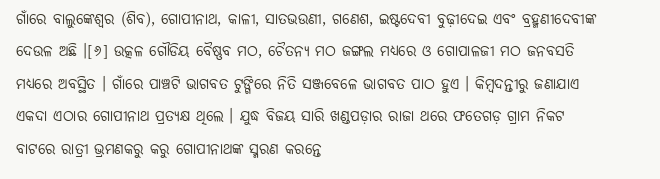ଗାଁରେ ବାଲୁଙ୍କେଶ୍ୱର (ଶିବ), ଗୋପୀନାଥ, କାଳୀ, ସାତଭଉଣୀ, ଗଣେଶ, ଇଷ୍ଟଦେବୀ ବୁଢ଼ୀଦେଇ ଏବଂ ବ୍ରହ୍ମଣୀଦେବୀଙ୍କ ଦେଉଳ ଅଛି ।[୬] ଉତ୍କଳ ଗୌଡିୟ ବୈଷ୍ଣବ ମଠ, ଚୈତନ୍ୟ ମଠ ଜଙ୍ଗଲ ମଧ୍ୟରେ ଓ ଗୋପାଳଜୀ ମଠ ଜନବସତି ମଧ୍ୟରେ ଅବସ୍ଥିତ । ଗାଁରେ ପାଞ୍ଚଟି ଭାଗବତ ଟୁଙ୍ଗିରେ ନିତି ସଞ୍ଜବେଳେ ଭାଗବତ ପାଠ ହୁଏ । କିମ୍ବଦନ୍ତୀରୁ ଜଣାଯାଏ ଏକଦା ଏଠାର ଗୋପୀନାଥ ପ୍ରତ୍ୟକ୍ଷ ଥିଲେ । ଯୁଦ୍ଧ ବିଜୟ ସାରି ଖଣ୍ଡପଡ଼ାର ରାଜା ଥରେ ଫତେଗଡ଼ ଗ୍ରାମ ନିକଟ ବାଟରେ ରାତ୍ରୀ ଭ୍ରମଣକରୁ କରୁ ଗୋପୀନାଥଙ୍କ ସ୍ମରଣ କରନ୍ତେ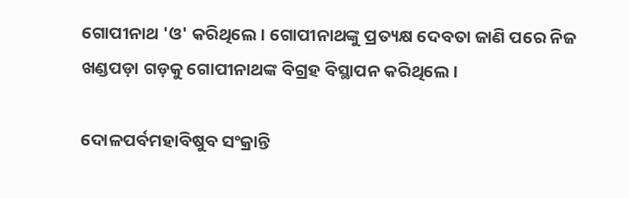ଗୋପୀନାଥ 'ଓ' କରିଥିଲେ । ଗୋପୀନାଥଙ୍କୁ ପ୍ରତ୍ୟକ୍ଷ ଦେବତା ଜାଣି ପରେ ନିଜ ଖଣ୍ଡପଡ଼ା ଗଡ଼କୁ ଗୋପୀନାଥଙ୍କ ବିଗ୍ରହ ବିସ୍ଥାପନ କରିଥିଲେ ।

ଦୋଳପର୍ବମହାବିଷୁବ ସଂକ୍ରାନ୍ତି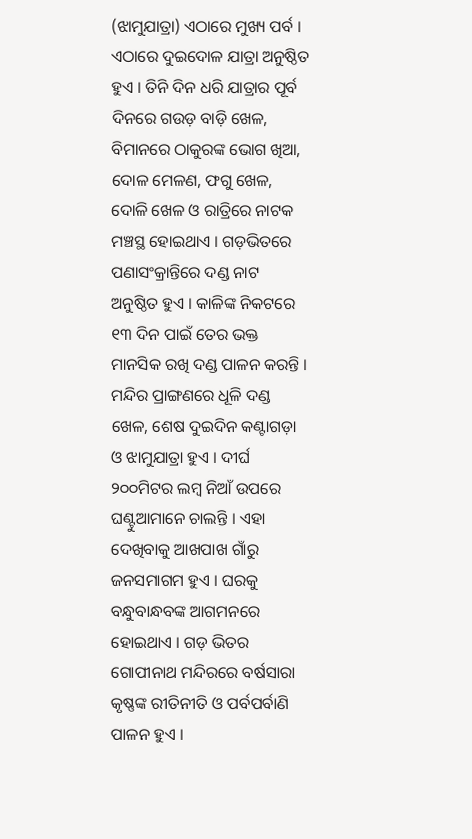(ଝାମୁଯାତ୍ରା) ଏଠାରେ ମୁଖ୍ୟ ପର୍ବ । ଏଠାରେ ଦୁଇଦୋଳ ଯାତ୍ରା ଅନୁଷ୍ଠିତ ହୁଏ । ତିନି ଦିନ ଧରି ଯାତ୍ରାର ପୂର୍ବ ଦିନରେ ଗଉଡ଼ ବାଡ଼ି ଖେଳ, ବିମାନରେ ଠାକୁରଙ୍କ ଭୋଗ ଖିଆ, ଦୋଳ ମେଳଣ, ଫଗୁ ଖେଳ, ଦୋଳି ଖେଳ ଓ ରାତ୍ରିରେ ନାଟକ ମଞ୍ଚସ୍ଥ ହୋଇଥାଏ । ଗଡ଼ଭିତରେ ପଣାସଂକ୍ରାନ୍ତିରେ ଦଣ୍ଡ ନାଟ ଅନୁଷ୍ଠିତ ହୁଏ । କାଳିଙ୍କ ନିକଟରେ ୧୩ ଦିନ ପାଇଁ ତେର ଭକ୍ତ ମାନସିକ ରଖି ଦଣ୍ଡ ପାଳନ କରନ୍ତି । ମନ୍ଦିର ପ୍ରାଙ୍ଗଣରେ ଧୂଳି ଦଣ୍ଡ ଖେଳ, ଶେଷ ଦୁଇଦିନ କଣ୍ଟାଗଡ଼ା ଓ ଝାମୁଯାତ୍ରା ହୁଏ । ଦୀର୍ଘ ୨୦୦ମିଟର ଲମ୍ବ ନିଆଁ ଉପରେ ଘଣ୍ଟୁଆମାନେ ଚାଲନ୍ତି । ଏହା ଦେଖିବାକୁ ଆଖପାଖ ଗାଁରୁ ଜନସମାଗମ ହୁଏ । ଘରକୁ ବନ୍ଧୁବାନ୍ଧବଙ୍କ ଆଗମନରେ ହୋଇଥାଏ । ଗଡ଼ ଭିତର ଗୋପୀନାଥ ମନ୍ଦିରରେ ବର୍ଷସାରା କୃଷ୍ଣଙ୍କ ରୀତିନୀତି ଓ ପର୍ବପର୍ବାଣି ପାଳନ ହୁଏ ।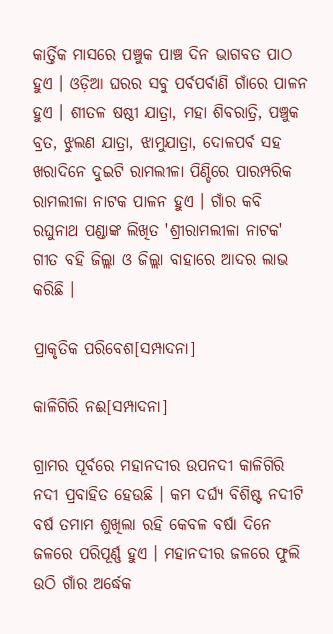କାର୍ତ୍ତିକ ମାସରେ ପଞ୍ଚୁକ ପାଞ୍ଚ ଦିନ ଭାଗବତ ପାଠ ହୁଏ । ଓଡ଼ିଆ ଘରର ସବୁ ପର୍ବପର୍ବାଣି ଗାଁରେ ପାଳନ ହୁଏ । ଶୀତଳ ଷଷ୍ଠୀ ଯାତ୍ରା, ମହା ଶିବରାତ୍ରି, ପଞ୍ଚୁକ ବ୍ରତ, ଝୁଲଣ ଯାତ୍ରା, ଝାମୁଯାତ୍ରା, ଦୋଳପର୍ବ ସହ ଖରାଦିନେ ଦୁଇଟି ରାମଲୀଳା ପିଣ୍ଡିରେ ପାରମ୍ପରିକ ରାମଲୀଳା ନାଟକ ପାଳନ ହୁଏ । ଗାଁର କବି ରଘୁନାଥ ପଣ୍ଡାଙ୍କ ଲିଖିତ 'ଶ୍ରୀରାମଲୀଳା ନାଟକ' ଗୀତ ବହି ଜିଲ୍ଲା ଓ ଜିଲ୍ଲା ବାହାରେ ଆଦର ଲାଭ କରିଛି ।

ପ୍ରାକୃତିକ ପରିବେଶ[ସମ୍ପାଦନା]

କାଳିଗିରି ନଈ[ସମ୍ପାଦନା]

ଗ୍ରାମର ପୂର୍ବରେ ମହାନଦୀର ଉପନଦୀ କାଳିଗିରି ନଦୀ ପ୍ରବାହିତ ହେଉଛି । କମ ଦର୍ଘ୍ୟ ବିଶିଷ୍ଟ ନଦୀଟି ବର୍ଷ ତମାମ ଶୁଖିଲା ରହି କେବଳ ବର୍ଷା ଦିନେ ଜଳରେ ପରିପୂର୍ଣ୍ଣ ହୁଏ । ମହାନଦୀର ଜଳରେ ଫୁଲି ଉଠି ଗାଁର ଅର୍ଦ୍ଧେକ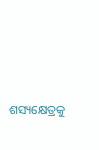ଶସ୍ୟକ୍ଷେତ୍ରକୁ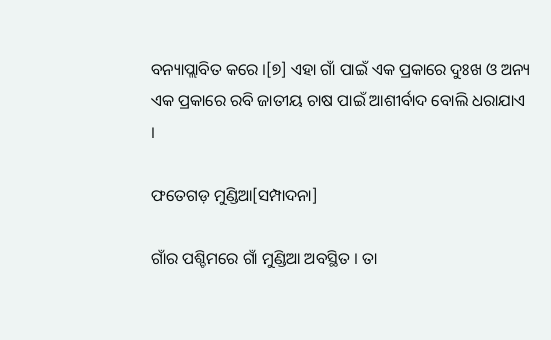ବନ୍ୟାପ୍ଲାବିତ କରେ ।[୭] ଏହା ଗାଁ ପାଇଁ ଏକ ପ୍ରକାରେ ଦୁଃଖ ଓ ଅନ୍ୟ ଏକ ପ୍ରକାରେ ରବି ଜାତୀୟ ଚାଷ ପାଇଁ ଆଶୀର୍ବାଦ ବୋଲି ଧରାଯାଏ ।

ଫତେଗଡ଼ ମୁଣ୍ଡିଆ[ସମ୍ପାଦନା]

ଗାଁର ପଶ୍ଚିମରେ ଗାଁ ମୁଣ୍ଡିଆ ଅବସ୍ଥିତ । ତା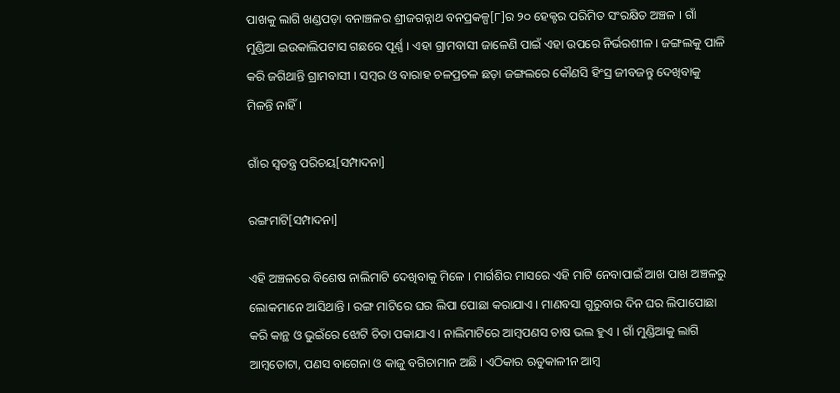ପାଖକୁ ଲାଗି ଖଣ୍ଡପଡ଼ା ବନାଞ୍ଚଳର ଶ୍ରୀଜଗନ୍ନାଥ ବନପ୍ରକଳ୍ପ[୮]ର ୨୦ ହେକ୍ଟର ପରିମିତ ସଂରକ୍ଷିତ ଅଞ୍ଚଳ । ଗାଁ ମୁଣ୍ଡିଆ ଇଉକାଲିପଟାସ ଗଛରେ ପୂର୍ଣ୍ଣ । ଏହା ଗ୍ରାମବାସୀ ଜାଳେଣି ପାଇଁ ଏହା ଉପରେ ନିର୍ଭରଶୀଳ । ଜଙ୍ଗଲକୁ ପାଳି କରି ଜଗିଥାନ୍ତି ଗ୍ରାମବାସୀ । ସମ୍ବର ଓ ବାରାହ ଚଳପ୍ରଚଳ ଛଡ଼ା ଜଙ୍ଗଲରେ କୌଣସି ହିଂସ୍ର ଜୀବଜନ୍ତୁ ଦେଖିବାକୁ ମିଳନ୍ତି ନାହିଁ ।

ଗାଁର ସ୍ୱତନ୍ତ୍ର ପରିଚୟ[ସମ୍ପାଦନା]

ରଙ୍ଗମାଟି[ସମ୍ପାଦନା]

ଏହି ଅଞ୍ଚଳରେ ବିଶେଷ ନାଲିମାଟି ଦେଖିବାକୁ ମିଳେ । ମାର୍ଗଶିର ମାସରେ ଏହି ମାଟି ନେବାପାଇଁ ଆଖ ପାଖ ଅଞ୍ଚଳରୁ ଲୋକମାନେ ଆସିଥାନ୍ତି । ରଙ୍ଗ ମାଟିରେ ଘର ଲିପା ପୋଛା କରାଯାଏ । ମାଣବସା ଗୁରୁବାର ଦିନ ଘର ଲିପାପୋଛା କରି କାନ୍ଥ ଓ ଭୁଇଁରେ ଝୋଟି ଚିତା ପକାଯାଏ । ନାଲିମାଟିରେ ଆମ୍ବପଣସ ଚାଷ ଭଲ ହୁଏ । ଗାଁ ମୁଣ୍ଡିଆକୁ ଲାଗି ଆମ୍ବତୋଟା, ପଣସ ବାଗେନା ଓ କାଜୁ ବଗିଚାମାନ ଅଛି । ଏଠିକାର ଋତୁକାଳୀନ ଆମ୍ବ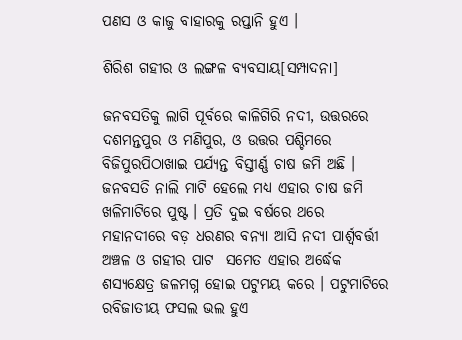ପଣସ ଓ କାଜୁ ବାହାରକୁ ରପ୍ତାନି ହୁଏ ।

ଶିରିଶ ଗହୀର ଓ ଲଙ୍ଗଳ ବ୍ୟବସାୟ[ସମ୍ପାଦନା]

ଜନବସତିକୁ ଲାଗି ପୂର୍ବରେ କାଳିଗିରି ନଦୀ, ଉତ୍ତରରେ ଦଶମନ୍ତପୁର ଓ ମଣିପୁର, ଓ ଉତ୍ତର ପଶ୍ଚିମରେ ବିଜିପୁରପିଠାଖାଇ ପର୍ଯ୍ୟନ୍ତ ବିସ୍ତୀର୍ଣ୍ଣ ଚାଷ ଜମି ଅଛି । ଜନବସତି ନାଲି ମାଟି ହେଲେ ମଧ୍ୟ ଏହାର ଚାଷ ଜମି ଖଳିମାଟିରେ ପୁଷ୍ଟ । ପ୍ରତି ଦୁଇ ବର୍ଷରେ ଥରେ ମହାନଦୀରେ ବଡ଼ ଧରଣର ବନ୍ୟା ଆସି ନଦୀ ପାର୍ଶ୍ୱବର୍ତ୍ତୀ ଅଞ୍ଚଳ ଓ ଗହୀର ପାଟ  ସମେତ ଏହାର ଅର୍ଦ୍ଧେକ ଶସ୍ୟକ୍ଷେତ୍ର ଜଳମଗ୍ନ ହୋଇ ପଟୁମୟ କରେ । ପଟୁମାଟିରେ ରବିଜାତୀୟ ଫସଲ ଭଲ ହୁଏ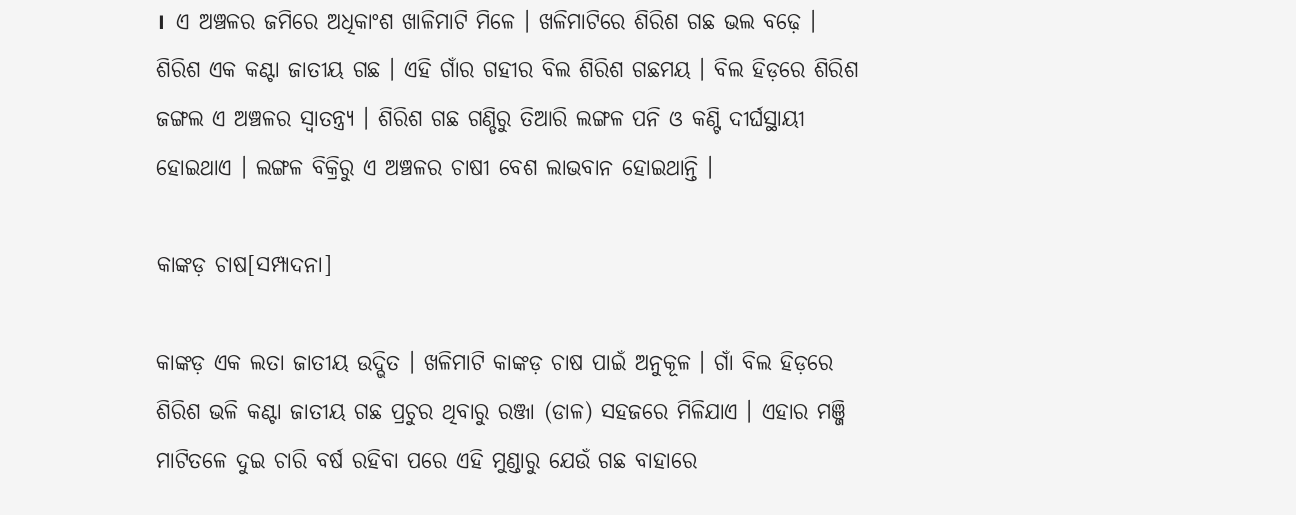।  ଏ ଅଞ୍ଚଳର ଜମିରେ ଅଧିକାଂଶ ଖାଳିମାଟି ମିଳେ । ଖଳିମାଟିରେ ଶିରିଶ ଗଛ ଭଲ ବଢ଼େ । ଶିରିଶ ଏକ କଣ୍ଟା ଜାତୀୟ ଗଛ । ଏହି ଗାଁର ଗହୀର ବିଲ ଶିରିଶ ଗଛମୟ । ବିଲ ହିଡ଼ରେ ଶିରିଶ ଜଙ୍ଗଲ ଏ ଅଞ୍ଚଳର ସ୍ୱାତନ୍ତ୍ର୍ୟ । ଶିରିଶ ଗଛ ଗଣ୍ଡିରୁ ତିଆରି ଲଙ୍ଗଳ ପନି ଓ କଣ୍ଟି ଦୀର୍ଘସ୍ଥାୟୀ ହୋଇଥାଏ । ଲଙ୍ଗଳ ବିକ୍ରିରୁ ଏ ଅଞ୍ଚଳର ଚାଷୀ ବେଶ ଲାଭବାନ ହୋଇଥାନ୍ତି ।

କାଙ୍କଡ଼ ଚାଷ[ସମ୍ପାଦନା]

କାଙ୍କଡ଼ ଏକ ଲତା ଜାତୀୟ ଉଦ୍ଭିତ । ଖଳିମାଟି କାଙ୍କଡ଼ ଚାଷ ପାଇଁ ଅନୁକୂଳ । ଗାଁ ବିଲ ହିଡ଼ରେ ଶିରିଶ ଭଳି କଣ୍ଟା ଜାତୀୟ ଗଛ ପ୍ରଚୁର ଥିବାରୁ ରଞ୍ଜା (ଡାଳ) ସହଜରେ ମିଳିଯାଏ । ଏହାର ମଞ୍ଜି ମାଟିତଳେ ଦୁଇ ଚାରି ବର୍ଷ ରହିବା ପରେ ଏହି ମୁଣ୍ଡାରୁ ଯେଉଁ ଗଛ ବାହାରେ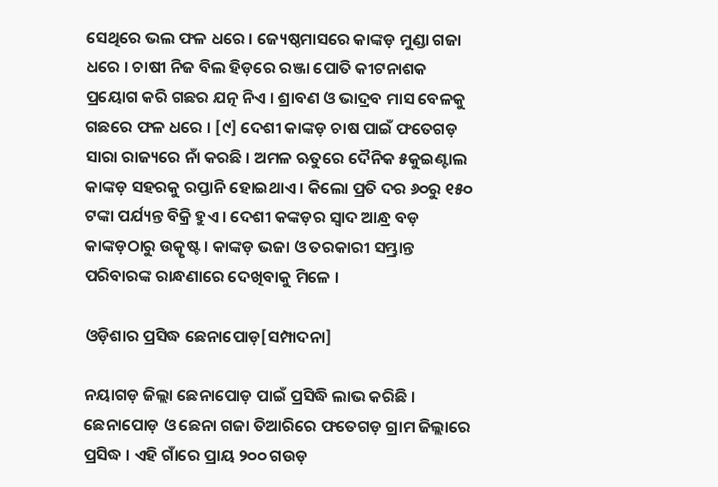ସେଥିରେ ଭଲ ଫଳ ଧରେ । ଜ୍ୟେଷ୍ଠମାସରେ କାଙ୍କଡ଼ ମୁଣ୍ଡା ଗଜା ଧରେ । ଚାଷୀ ନିଜ ବିଲ ହିଡ଼ରେ ରଞ୍ଜା ପୋତି କୀଟନାଶକ ପ୍ରୟୋଗ କରି ଗଛର ଯତ୍ନ ନିଏ । ଶ୍ରାବଣ ଓ ଭାଦ୍ରବ ମାସ ବେଳକୁ ଗଛରେ ଫଳ ଧରେ । [୯] ଦେଶୀ କାଙ୍କଡ଼ ଚାଷ ପାଇଁ ଫତେଗଡ଼ ସାରା ରାଜ୍ୟରେ ନାଁ କରଛି । ଅମଳ ଋତୁରେ ଦୈନିକ ୫କୁଇଣ୍ଟାଲ କାଙ୍କଡ଼ ସହରକୁ ରପ୍ତାନି ହୋଇଥାଏ । କିଲୋ ପ୍ରତି ଦର ୬୦ରୁ ୧୫୦ ଟଙ୍କା ପର୍ଯ୍ୟନ୍ତ ବିକ୍ରି ହୁଏ । ଦେଶୀ କଙ୍କଡ଼ର ସ୍ୱାଦ ଆନ୍ଧ୍ର ବଡ଼ କାଙ୍କଡ଼ଠାରୁ ଉତ୍କୃଷ୍ଟ । କାଙ୍କଡ଼ ଭଜା ଓ ତରକାରୀ ସମ୍ଭ୍ରାନ୍ତ ପରିବାରଙ୍କ ରାନ୍ଧଣାରେ ଦେଖିବାକୁ ମିଳେ ।

ଓଡ଼ିଶାର ପ୍ରସିଦ୍ଧ ଛେନାପୋଡ଼[ସମ୍ପାଦନା]

ନୟାଗଡ଼ ଜିଲ୍ଲା ଛେନାପୋଡ଼ ପାଇଁ ପ୍ରସିଦ୍ଧି ଲାଭ କରିଛି । ଛେନାପୋଡ଼ ଓ ଛେନା ଗଜା ତିଆରିରେ ଫତେଗଡ଼ ଗ୍ରାମ ଜିଲ୍ଲାରେ ପ୍ରସିଦ୍ଧ । ଏହି ଗାଁରେ ପ୍ରାୟ ୨୦୦ ଗଉଡ଼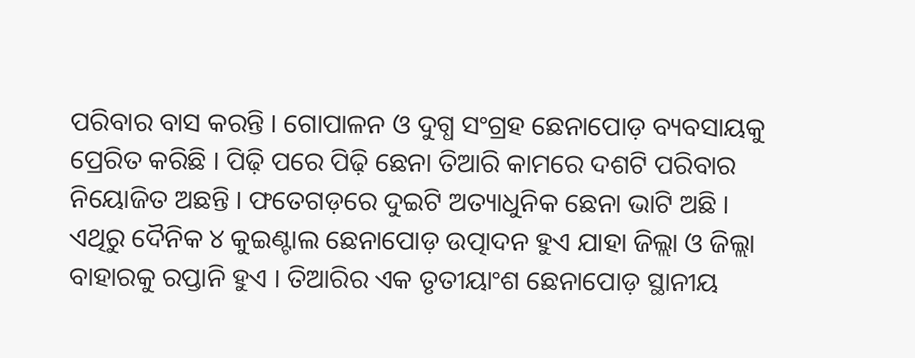ପରିବାର ବାସ କରନ୍ତି । ଗୋପାଳନ ଓ ଦୁଗ୍ଧ ସଂଗ୍ରହ ଛେନାପୋଡ଼ ବ୍ୟବସାୟକୁ ପ୍ରେରିତ କରିଛି । ପିଢ଼ି ପରେ ପିଢ଼ି ଛେନା ତିଆରି କାମରେ ଦଶଟି ପରିବାର ନିୟୋଜିତ ଅଛନ୍ତି । ଫତେଗଡ଼ରେ ଦୁଇଟି ଅତ୍ୟାଧୁନିକ ଛେନା ଭାଟି ଅଛି । ଏଥିରୁ ଦୈନିକ ୪ କୁଇଣ୍ଟାଲ ଛେନାପୋଡ଼ ଉତ୍ପାଦନ ହୁଏ ଯାହା ଜିଲ୍ଲା ଓ ଜିଲ୍ଲା ବାହାରକୁ ରପ୍ତାନି ହୁଏ । ତିଆରିର ଏକ ତୃତୀୟାଂଶ ଛେନାପୋଡ଼ ସ୍ଥାନୀୟ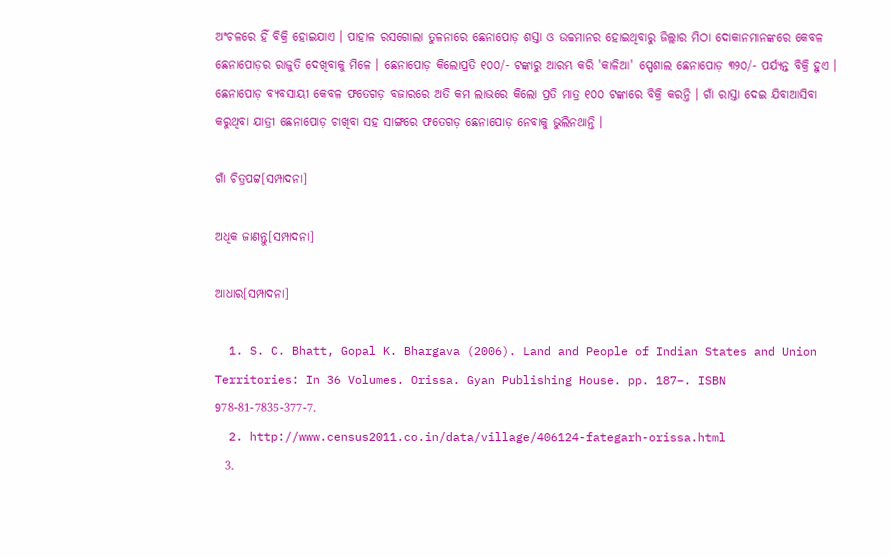ଅଂଚଳରେ ହିଁ ବିକ୍ରି ହୋଇଯାଏ । ପାହାଳ ରସଗୋଲା ତୁଳନାରେ ଛେନାପୋଡ଼ ଶସ୍ତା ଓ ଉଚ୍ଚମାନର ହୋଇଥିବାରୁ ଜିଲ୍ଲାର ମିଠା ଦୋକାନମାନଙ୍କରେ କେବଳ ଛେନାପୋଡ଼ର ରାଜୁତି ଦେଖିବାକୁ ମିଳେ । ଛେନାପୋଡ଼ କିଲୋପ୍ରତି ୧୦୦/- ଟଙ୍କାରୁ ଆରମ୍ଭ କରି 'କାଳିଆ' ସ୍ପେଶାଲ ଛେନାପୋଡ଼ ୩୨୦/- ପର୍ଯ୍ୟନ୍ତ ବିକ୍ରି ହୁଏ । ଛେନାପୋଡ଼ ବ୍ୟବସାୟୀ କେବଳ ଫତେଗଡ଼ ବଜାରରେ ଅତି କମ ଲାଭରେ କିଲୋ ପ୍ରତି ମାତ୍ର ୧୦୦ ଟଙ୍କାରେ ବିକ୍ରି କରନ୍ତି । ଗାଁ ରାସ୍ତା ଦେଇ ଯିବାଆସିବା କରୁଥିବା ଯାତ୍ରୀ ଛେନାପୋଡ଼ ଚାଖିବା ସହ ସାଙ୍ଗରେ ଫତେଗଡ଼ ଛେନାପୋଡ଼ ନେବାକୁ ଭୁଲିନଥାନ୍ତି ।

ଗାଁ ଚିତ୍ରପଟ୍ଟ[ସମ୍ପାଦନା]

ଅଧିକ ଜାଣନ୍ତୁ[ସମ୍ପାଦନା]

ଆଧାର[ସମ୍ପାଦନା]

  1. S. C. Bhatt, Gopal K. Bhargava (2006). Land and People of Indian States and Union Territories: In 36 Volumes. Orissa. Gyan Publishing House. pp. 187–. ISBN 978-81-7835-377-7.
  2. http://www.census2011.co.in/data/village/406124-fategarh-orissa.html
  3.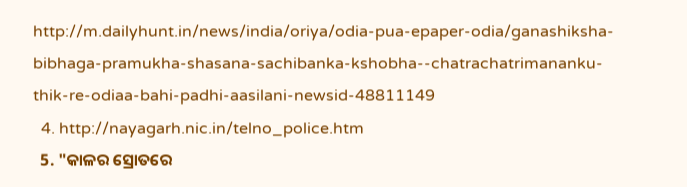http://m.dailyhunt.in/news/india/oriya/odia-pua-epaper-odia/ganashiksha-bibhaga-pramukha-shasana-sachibanka-kshobha--chatrachatrimananku-thik-re-odiaa-bahi-padhi-aasilani-newsid-48811149
  4. http://nayagarh.nic.in/telno_police.htm
  5. "କାଳର ସ୍ରୋତରେ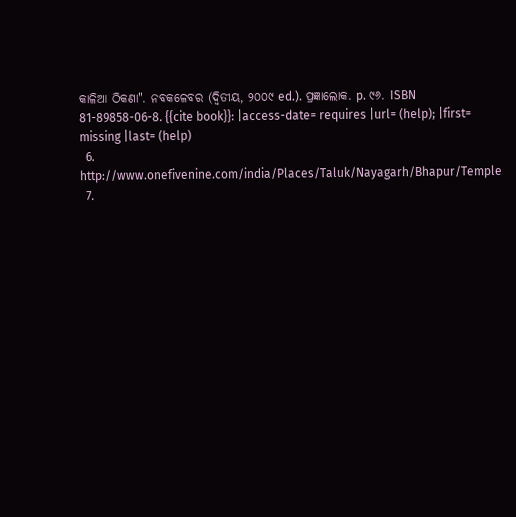କାଳିଆ ଠିକଣା". ନବକଳେବର (ଦ୍ୱିତୀୟ, ୨୦୦୯ ed.). ପ୍ରଜ୍ଞାଲୋକ. p. ୯୬. ISBN 81-89858-06-8. {{cite book}}: |access-date= requires |url= (help); |first= missing |last= (help)
  6. http://www.onefivenine.com/india/Places/Taluk/Nayagarh/Bhapur/Temple
  7.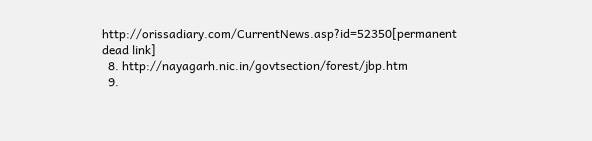http://orissadiary.com/CurrentNews.asp?id=52350[permanent dead link]
  8. http://nayagarh.nic.in/govtsection/forest/jbp.htm
  9.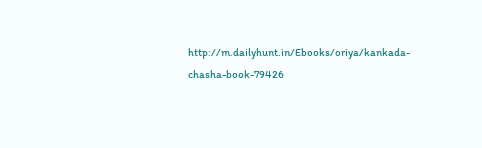http://m.dailyhunt.in/Ebooks/oriya/kankada-chasha-book-79426